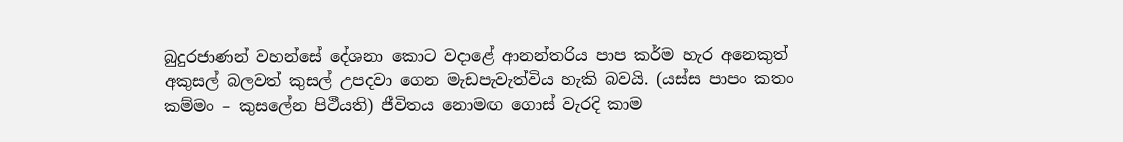බුදුරජාණන් වහන්සේ දේශනා කොට වදාළේ ආනන්තරිය පාප කර්ම හැර අනෙකුත් අකුසල් බලවත් කුසල් උපදවා ගෙන මැඩපැවැත්විය හැකි බවයි. (යස්ස පාපං කතං කම්මං – කුසලේන පිථීයති) ජීවිතය නොමඟ ගොස් වැරදි කාම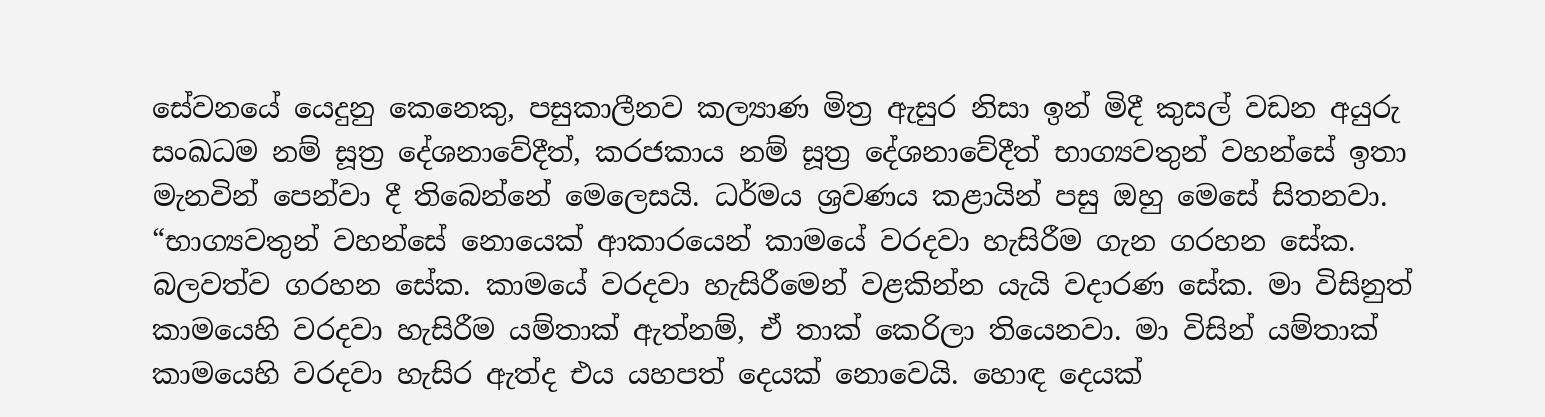සේවනයේ යෙදුනු කෙනෙකු, පසුකාලීනව කල්‍යාණ මිත්‍ර ඇසුර නිසා ඉන් මිදී කුසල් වඩන අයුරු සංඛධම නම් සූත්‍ර දේශනාවේදීත්, කරජකාය නම් සූත්‍ර දේශනාවේදීත් භාග්‍යවතුන් වහන්සේ ඉතා මැනවින් පෙන්වා දී තිබෙන්නේ මෙලෙසයි. ධර්මය ශ්‍රවණය කළායින් පසු ඔහු මෙසේ සිතනවා. “භාග්‍යවතුන් වහන්සේ නොයෙක් ආකාරයෙන් කාමයේ වරදවා හැසිරීම ගැන ගරහන සේක. බලවත්ව ගරහන සේක. කාමයේ වරදවා හැසිරීමෙන් වළකින්න යැයි වදාරණ සේක. මා විසිනුත් කාමයෙහි වරදවා හැසිරීම යම්තාක් ඇත්නම්, ඒ තාක් කෙරිලා තියෙනවා. මා විසින් යම්තාක් කාමයෙහි වරදවා හැසිර ඇත්ද එය යහපත් දෙයක් නොවෙයි. හොඳ දෙයක්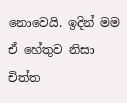නොවෙයි. ඉදින් මම ඒ හේතුව නිසා චිත්ත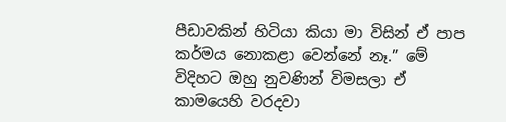පීඩාවකින් හිටියා කියා මා විසින් ඒ පාප කර්මය නොකළා වෙන්නේ නෑ.” මේ විදිහට ඔහු නුවණින් විමසලා ඒ කාමයෙහි වරදවා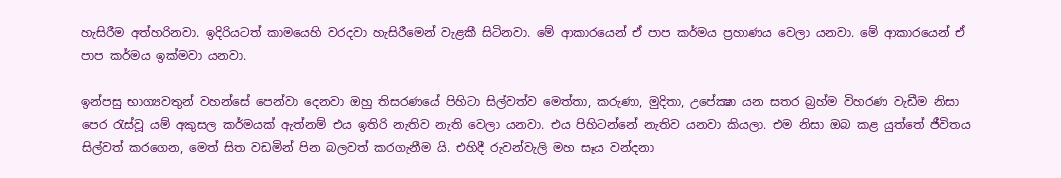හැසිරීම අත්හරිනවා. ඉදිරියටත් කාමයෙහි වරදවා හැසිරීමෙන් වැළකී සිටිනවා. මේ ආකාරයෙන් ඒ පාප කර්මය ප්‍රහාණය වෙලා යනවා. මේ ආකාරයෙන් ඒ පාප කර්මය ඉක්මවා යනවා.

ඉන්පසු භාග්‍යවතුන් වහන්සේ පෙන්වා දෙනවා ඔහු තිසරණයේ පිහිටා සිල්වත්ව මෙත්තා, කරුණා, මුදිතා, උපේක්‍ෂා යන සතර බ්‍රහ්ම විහරණ වැඩීම නිසා පෙර රැස්වූ යම් අකුසල කර්මයක් ඇත්නම් එය ඉතිරි නැතිව නැති වෙලා යනවා. එය පිහිටන්නේ නැතිව යනවා කියලා. එම නිසා ඔබ කළ යුත්තේ ජීවිතය සිල්වත් කරගෙන, මෙත් සිත වඩමින් පින බලවත් කරගැනීම යි. එහිදී රුවන්වැලි මහ සෑය වන්දනා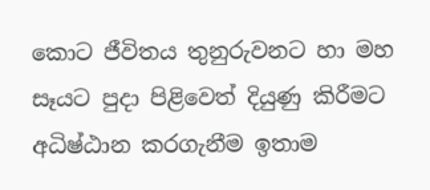කොට ජීවිතය තුනුරුවනට හා මහ සෑයට පුදා පිළිවෙත් දියුණු කිරීමට අධිෂ්ඨාන කරගැනීම ඉතාම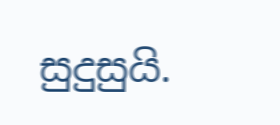සුදුසුයි.